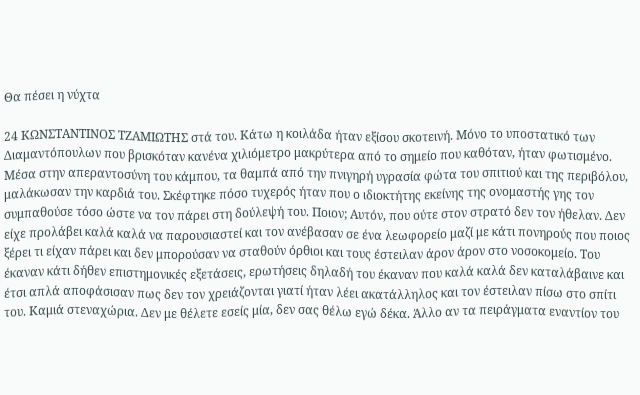Θα πέσει η νύχτα

24 ΚΩΝΣΤΑΝΤΙΝΟΣ ΤΖΑΜΙΩΤΗΣ στά του. Κάτω η κοιλάδα ήταν εξίσου σκοτεινή. Μόνο το υποστατικό των Διαμαντόπουλων που βρισκόταν κανένα χιλιόμετρο μακρύτερα από το σημείο που καθόταν, ήταν φωτισμένο. Μέσα στην απεραντοσύνη του κάμπου, τα θαμπά από την πνιγηρή υγρασία φώτα του σπιτιού και της περιβόλου, μαλάκωσαν την καρδιά του. Σκέφτηκε πόσο τυχερός ήταν που ο ιδιοκτήτης εκείνης της ονομαστής γης τον συμπαθούσε τόσο ώστε να τον πάρει στη δούλεψή του. Ποιον; Αυτόν, που ούτε στον στρατό δεν τον ήθελαν. Δεν είχε προλάβει καλά καλά να παρουσιαστεί και τον ανέβασαν σε ένα λεωφορείο μαζί με κάτι πονηρούς που ποιος ξέρει τι είχαν πάρει και δεν μπορούσαν να σταθούν όρθιοι και τους έστειλαν άρον άρον στο νοσοκομείο. Του έκαναν κάτι δήθεν επιστημονικές εξετάσεις, ερωτήσεις δηλαδή του έκαναν που καλά καλά δεν καταλάβαινε και έτσι απλά αποφάσισαν πως δεν τον χρειάζονται γιατί ήταν λέει ακατάλληλος και τον έστειλαν πίσω στο σπίτι του. Καμιά στεναχώρια. Δεν με θέλετε εσείς μία, δεν σας θέλω εγώ δέκα. Άλλο αν τα πειράγματα εναντίον του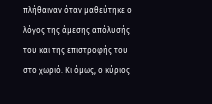πλήθαιναν όταν μαθεύτηκε ο λόγος της άμεσης απόλυσής του και της επιστροφής του στο χωριό. Κι όμως, ο κύριος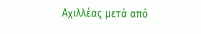Αχιλλέας μετά από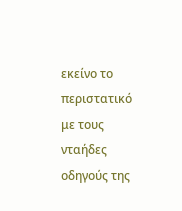εκείνο το περιστατικό με τους νταήδες οδηγούς της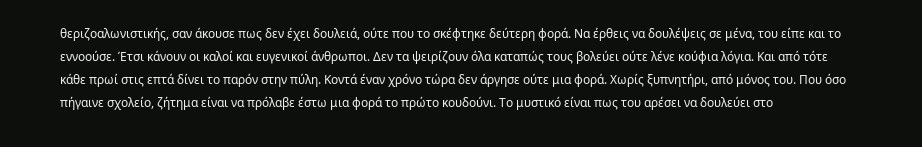θεριζοαλωνιστικής, σαν άκουσε πως δεν έχει δουλειά, ούτε που το σκέφτηκε δεύτερη φορά. Να έρθεις να δουλέψεις σε μένα, του είπε και το εννοούσε. Έτσι κάνουν οι καλοί και ευγενικοί άνθρωποι. Δεν τα ψειρίζουν όλα καταπώς τους βολεύει ούτε λένε κούφια λόγια. Και από τότε κάθε πρωί στις επτά δίνει το παρόν στην πύλη. Κοντά έναν χρόνο τώρα δεν άργησε ούτε μια φορά. Χωρίς ξυπνητήρι, από μόνος του. Που όσο πήγαινε σχολείο, ζήτημα είναι να πρόλαβε έστω μια φορά το πρώτο κουδούνι. Το μυστικό είναι πως του αρέσει να δουλεύει στο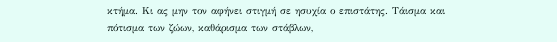κτήμα. Κι ας μην τον αφήνει στιγμή σε ησυχία ο επιστάτης. Τάισμα και πότισμα των ζώων, καθάρισμα των στάβλων,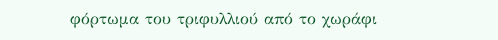φόρτωμα του τριφυλλιού από το χωράφι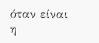όταν είναι η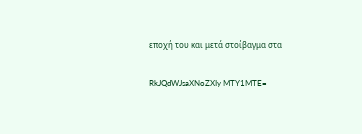εποχή του και μετά στοίβαγμα στα

RkJQdWJsaXNoZXIy MTY1MTE=